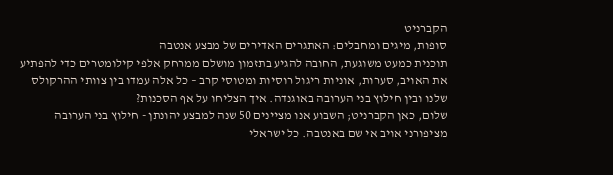הקברניט
סופות, מיגים ומחבלים: האתגרים האדירים של מבצע אנטבה
תוכנית כמעט משוגעת, החובה להגיע בתזמון מושלם ממרחק אלפי קילומטרים כדי להפתיע את האויב, סערות, אוניות ריגול רוסיות ומטוסי קרב – כל אלה עמדו בין צוותי ההרקולס שלנו ובין חילוץ בני הערובה באוגנדה. איך הצליחו על אף הסכנות?
שלום, כאן הקברניט; השבוע אנו מציינים 50 שנה למבצע יהונתן - חילוץ בני הערובה מציפורני אויב אי שם באנטבה. כל ישראלי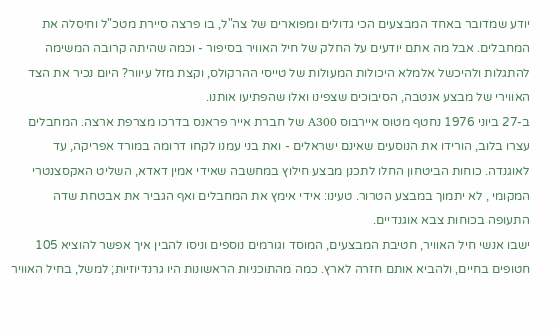יודע שמדובר באחד המבצעים הכי גדולים ומפוארים של צה"ל, בו פרצה סיירת מטכ"ל וחיסלה את המחבלים. אבל מה אתם יודעים על החלק של חיל האוויר בסיפור - וכמה שהיתה קרובה המשימה להתגלות ולהיכשל אלמלא היכולות המעולות של טייסי ההרקולס, וקצת מזל עיוור? היום נכיר את הצד האווירי של מבצע אנטבה, הסיבוכים שצפינו ואלו שהפתיעו אותנו.
ב-27 ביוני 1976 נחטף מטוס איירבוס A300 של חברת אייר פראנס בדרכו מצרפת ארצה. המחבלים עצרו בלוב, הורידו את הנוסעים שאינם ישראלים - ואת בני עמנו לקחו דרומה במורד אפריקה, עד לאוגנדה. כוחות הביטחון החלו לתכנן מבצע חילוץ במחשבה שאידי אמין דאדא, השליט האקסצנטרי המקומי , לא יתמוך במבצע הטרור. טעינו: אידי אימץ את המחבלים ואף הגביר את אבטחת שדה התעופה בכוחות צבא אוגנדיים.
ישבו אנשי חיל האוויר, חטיבת המבצעים, המוסד וגורמים נוספים וניסו להבין איך אפשר להוציא 105 חטופים בחיים, ולהביא אותם חזרה לארץ. כמה מהתוכניות הראשונות היו גרנדיוזיות; למשל, בחיל האוויר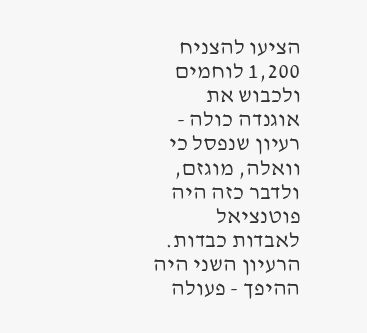הציעו להצניח 1,200 לוחמים ולכבוש את אוגנדה כולה - רעיון שנפסל כי וואלה, מוגזם, ולדבר כזה היה פוטנציאל לאבדות כבדות.
הרעיון השני היה ההיפך - פעולה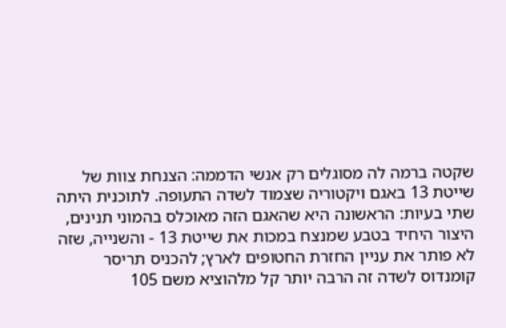שקטה ברמה לה מסוגלים רק אנשי הדממה: הצנחת צוות של שייטת 13 באגם ויקטוריה שצמוד לשדה התעופה. לתוכנית היתה שתי בעיות: הראשונה היא שהאגם הזה מאוכלס בהמוני תנינים, היצור היחיד בטבע שמנצח במכות את שייטת 13 - והשנייה, שזה לא פותר את עניין החזרת החטופים לארץ; להכניס תריסר קומנדוס לשדה זה הרבה יותר קל מלהוציא משם 105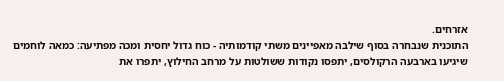אזרחים.
התוכנית שנבחרה בסוף שילבה מאפיינים משתי קודמותיה - כוח גדול יחסית ומכה מפתיעה: כמאה לוחמים שיגיעו בארבעה הרקולסים, יתפסו נקודות ששולטות על מרחב החילוץ, יתפרו את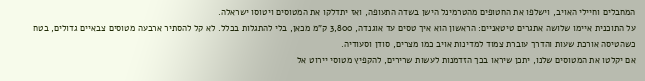המחבלים וחיילי האויב, וישלפו את החטופים מהטרמינל הישן בשדה התעופה, ואז יתדלקו את המטוסים ויטוסו ישראלה.
על התוכנית איימו שלושה אתגרים טיטאניים: הראשון הוא איך טסים עד אוגנדה, 3,800 ק"מ מכאן, בלי להתגלות בכלל. לא קל להסתיר ארבעה מטוסים צבאיים גדולים, בטח כשהטיסה אורכת שעות והדרך עוברת צמוד למדינות אויב כמו מצרים, סודן וסעודיה.
אם יקלטו את המטוסים שלנו, יתכן שיראו בכך הזדמנות לעשות שרירים, להקפיץ מטוסי יירוט אל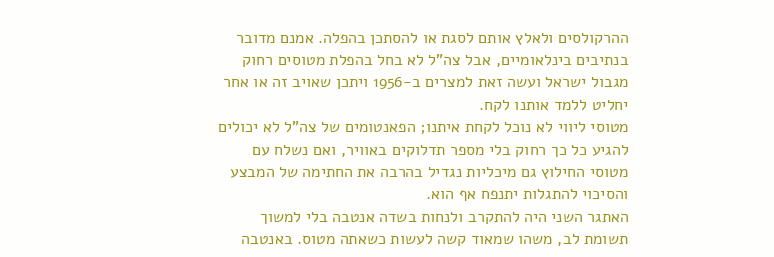ההרקולסים ולאלץ אותם לסגת או להסתכן בהפלה. אמנם מדובר בנתיבים בינלאומיים, אבל צה"ל לא בחל בהפלת מטוסים רחוק מגבול ישראל ועשה זאת למצרים ב-1956 ויתכן שאויב זה או אחר יחליט ללמד אותנו לקח.
מטוסי ליווי לא נוכל לקחת איתנו; הפאנטומים של צה"ל לא יכולים להגיע כל כך רחוק בלי מספר תדלוקים באוויר, ואם נשלח עם מטוסי החילוץ גם מיכליות נגדיל בהרבה את החתימה של המבצע והסיכוי להתגלות יתנפח אף הוא.
האתגר השני היה להתקרב ולנחות בשדה אנטבה בלי למשוך תשומת לב, משהו שמאוד קשה לעשות כשאתה מטוס. באנטבה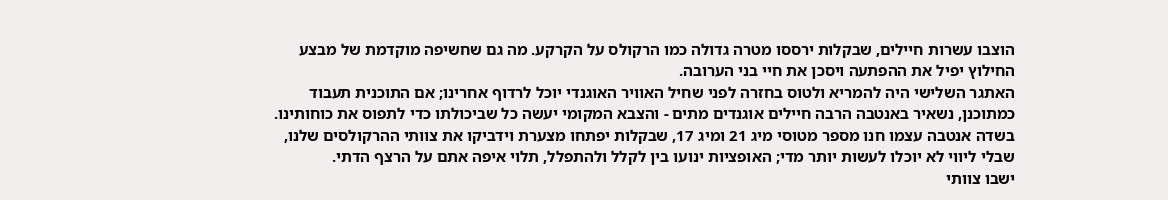הוצבו עשרות חיילים, שבקלות ירססו מטרה גדולה כמו הרקולס על הקרקע. מה גם שחשיפה מוקדמת של מבצע החילוץ יפיל את ההפתעה ויסכן את חיי בני הערובה.
האתגר השלישי היה להמריא ולטוס בחזרה לפני שחיל האוויר האוגנדי יוכל לרדוף אחרינו; אם התוכנית תעבוד כמתוכנן, נשאיר באנטבה הרבה חיילים אוגנדים מתים - והצבא המקומי יעשה כל שביכולתו כדי לתפוס את כוחותינו. בשדה אנטבה עצמו חנו מספר מטוסי מיג 21 ומיג 17, שבקלות יפתחו מצערת וידביקו את צוותי ההרקולסים שלנו, שבלי ליווי לא יוכלו לעשות יותר מדי; האופציות ינועו בין לקלל ולהתפלל, תלוי איפה אתם על הרצף הדתי.
ישבו צוותי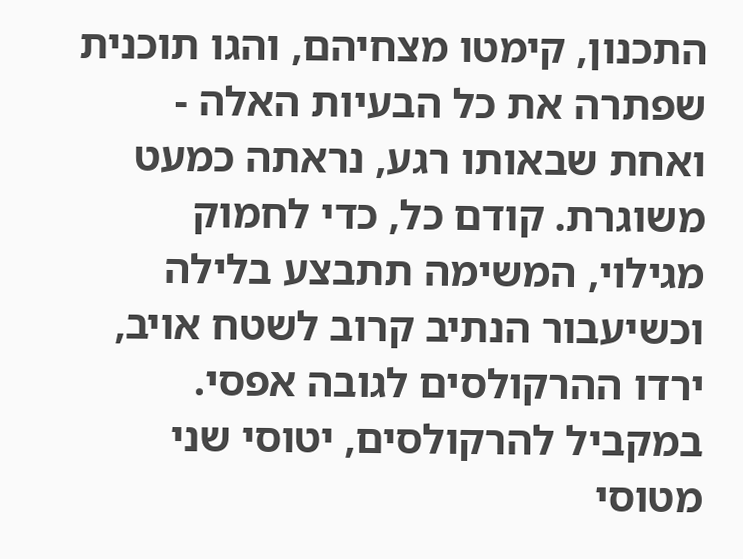התכנון, קימטו מצחיהם, והגו תוכנית שפתרה את כל הבעיות האלה - ואחת שבאותו רגע, נראתה כמעט משוגרת. קודם כל, כדי לחמוק מגילוי, המשימה תתבצע בלילה וכשיעבור הנתיב קרוב לשטח אויב, ירדו ההרקולסים לגובה אפסי.
במקביל להרקולסים, יטוסי שני מטוסי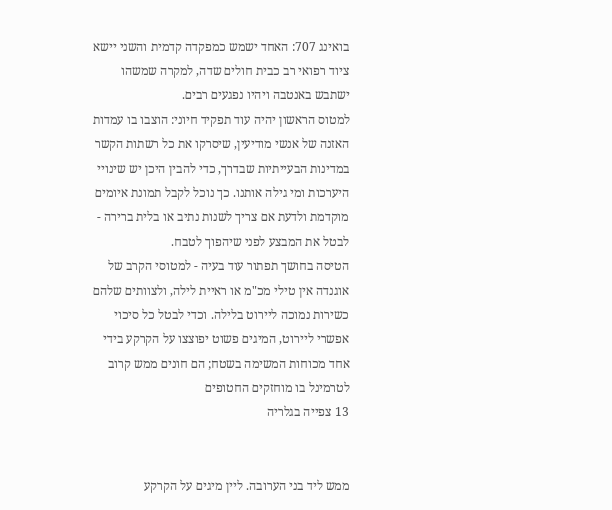בואינג 707: האחד ישמש כמפקדה קדמית והשני יישא ציוד רפואי רב כבית חולים שדה, למקרה שמשהו ישתבש באנטבה ויהיו נפגעים רבים.
למטוס הראשון יהיה עוד תפקיד חיוני: הוצבו בו עמדות האזנה של אנשי מודיעין, שיסרקו את כל רשתות הקשר במדינות הבעייתיות שבדרך, כדי להבין היכן יש שינויי היערכות ומי גילה אותנו. כך נוכל לקבל תמונת איומים מוקדמת ולדעת אם צריך לשנות נתיב או בלית ברירה - לבטל את המבצע לפני שיהפוך לטבח.
הטיסה בחושך תפתור עוד בעיה - למטוסי הקרב של אוגנדה אין טילי מכ"מ או ראיית לילה, ולצוותים שלהם כשירות נמוכה ליירוט בלילה. וכדי לבטל כל סיכוי אפשרי ליירוט, המיגים פשוט יפוצצו על הקרקע בידי אחד מכוחות המשימה בשטח; הם חונים ממש קרוב לטרמינל בו מוחזקים החטופים
13 צפייה בגלריה


ממש ליד בני הערובה. ליין מיגים על הקרקע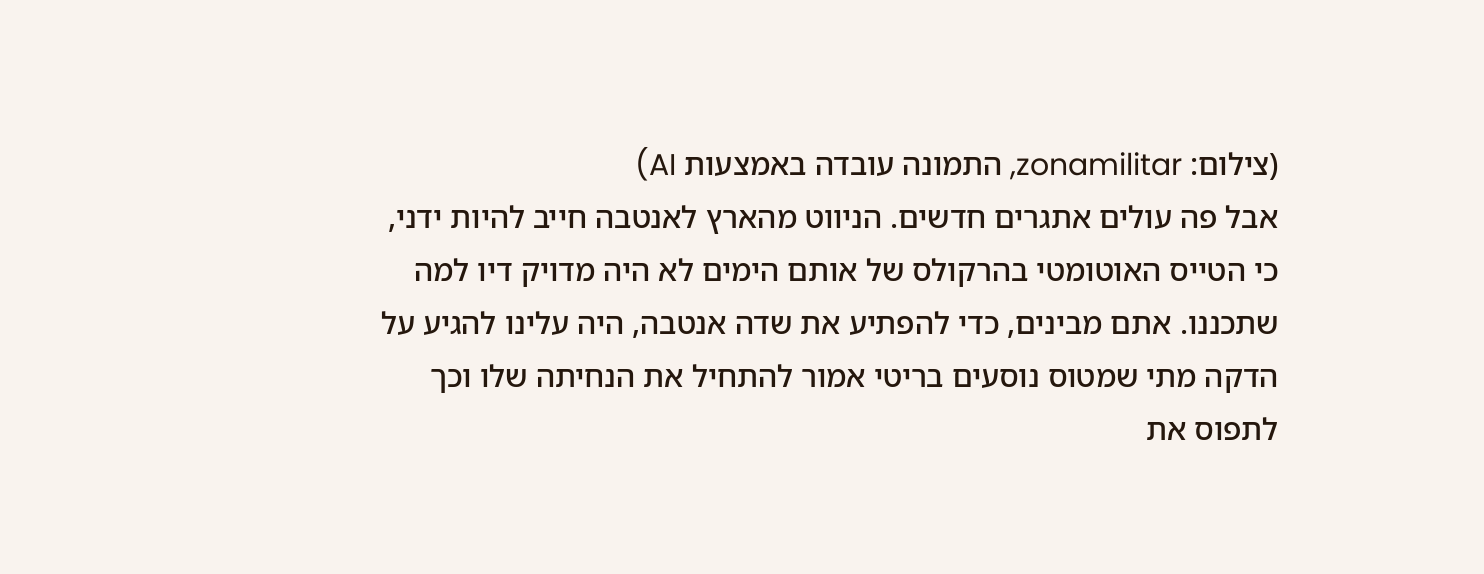(צילום: zonamilitar, התמונה עובדה באמצעות AI)
אבל פה עולים אתגרים חדשים. הניווט מהארץ לאנטבה חייב להיות ידני, כי הטייס האוטומטי בהרקולס של אותם הימים לא היה מדויק דיו למה שתכננו. אתם מבינים, כדי להפתיע את שדה אנטבה, היה עלינו להגיע על הדקה מתי שמטוס נוסעים בריטי אמור להתחיל את הנחיתה שלו וכך לתפוס את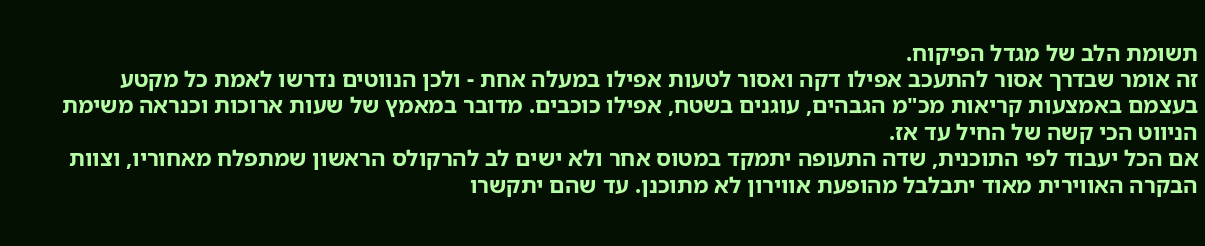תשומת הלב של מגדל הפיקוח.
זה אומר שבדרך אסור להתעכב אפילו דקה ואסור לטעות אפילו במעלה אחת - ולכן הנווטים נדרשו לאמת כל מקטע בעצמם באמצעות קריאות מכ"מ הגבהים, עוגנים בשטח, אפילו כוכבים. מדובר במאמץ של שעות ארוכות וכנראה משימת הניווט הכי קשה של החיל עד אז.
אם הכל יעבוד לפי התוכנית, שדה התעופה יתמקד במטוס אחר ולא ישים לב להרקולס הראשון שמתפלח מאחוריו, וצוות הבקרה האווירית מאוד יתבלבל מהופעת אווירון לא מתוכנן. עד שהם יתקשרו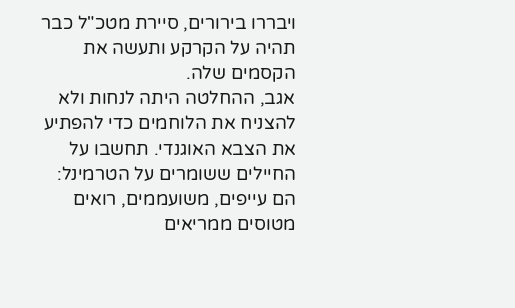ויבררו בירורים, סיירת מטכ"ל כבר תהיה על הקרקע ותעשה את הקסמים שלה.
אגב, ההחלטה היתה לנחות ולא להצניח את הלוחמים כדי להפתיע את הצבא האוגנדי. תחשבו על החיילים ששומרים על הטרמינל: הם עייפים, משועממים, רואים מטוסים ממריאים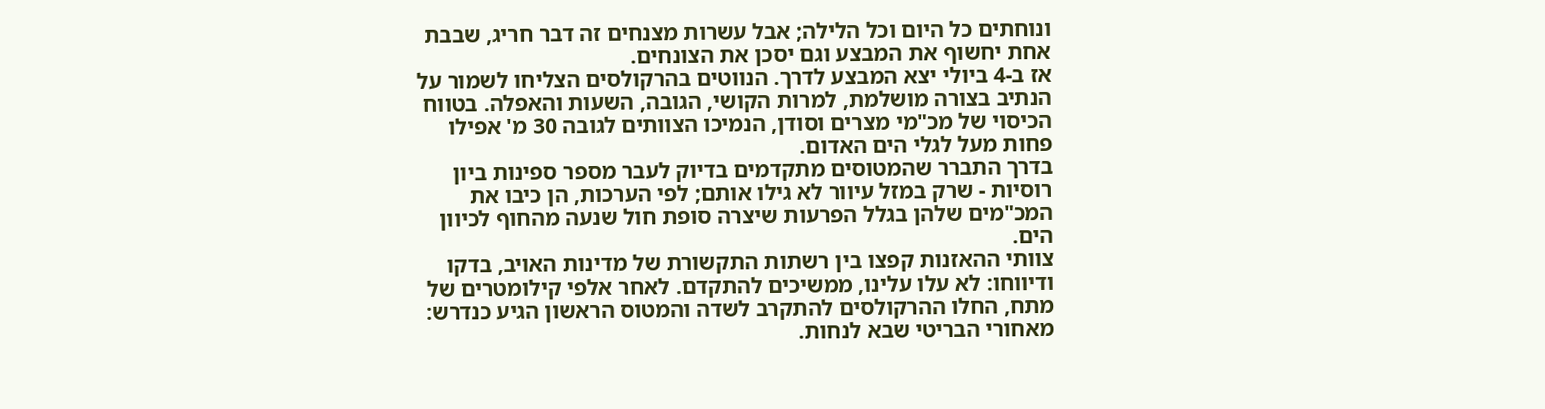ונוחתים כל היום וכל הלילה; אבל עשרות מצנחים זה דבר חריג, שבבת אחת יחשוף את המבצע וגם יסכן את הצונחים.
אז ב-4 ביולי יצא המבצע לדרך. הנווטים בהרקולסים הצליחו לשמור על הנתיב בצורה מושלמת, למרות הקושי, הגובה, השעות והאפלה. בטווח הכיסוי של מכ"מי מצרים וסודן, הנמיכו הצוותים לגובה 30 מ' אפילו פחות מעל לגלי הים האדום.
בדרך התברר שהמטוסים מתקדמים בדיוק לעבר מספר ספינות ביון רוסיות - שרק במזל עיוור לא גילו אותם; לפי הערכות, הן כיבו את המכ"מים שלהן בגלל הפרעות שיצרה סופת חול שנעה מהחוף לכיוון הים.
צוותי ההאזנות קפצו בין רשתות התקשורת של מדינות האויב, בדקו ודיווחו: לא עלו עלינו, ממשיכים להתקדם. לאחר אלפי קילומטרים של מתח, החלו ההרקולסים להתקרב לשדה והמטוס הראשון הגיע כנדרש: מאחורי הבריטי שבא לנחות.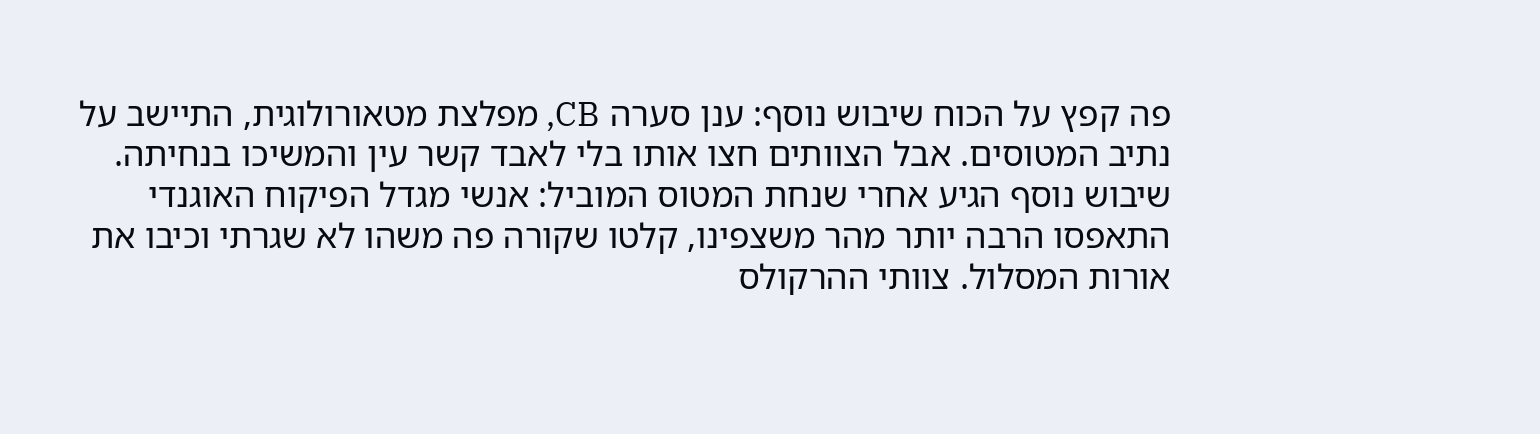פה קפץ על הכוח שיבוש נוסף: ענן סערה CB, מפלצת מטאורולוגית, התיישב על נתיב המטוסים. אבל הצוותים חצו אותו בלי לאבד קשר עין והמשיכו בנחיתה.
שיבוש נוסף הגיע אחרי שנחת המטוס המוביל: אנשי מגדל הפיקוח האוגנדי התאפסו הרבה יותר מהר משצפינו, קלטו שקורה פה משהו לא שגרתי וכיבו את אורות המסלול. צוותי ההרקולס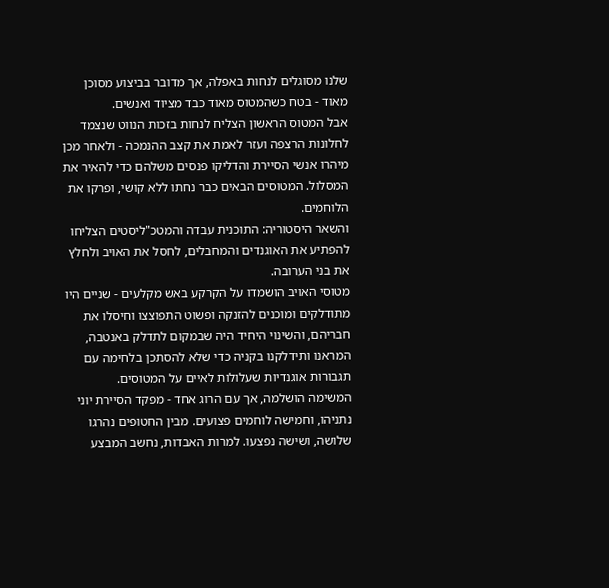שלנו מסוגלים לנחות באפלה, אך מדובר בביצוע מסוכן מאוד - בטח כשהמטוס מאוד כבד מציוד ואנשים.
אבל המטוס הראשון הצליח לנחות בזכות הנווט שנצמד לחלונות הרצפה ועזר לאמת את קצב ההנמכה - ולאחר מכן מיהרו אנשי הסיירת והדליקו פנסים משלהם כדי להאיר את המסלול. המטוסים הבאים כבר נחתו ללא קושי, ופרקו את הלוחמים.
והשאר היסטוריה: התוכנית עבדה והמטכ"ליסטים הצליחו להפתיע את האוגנדים והמחבלים, לחסל את האויב ולחלץ את בני הערובה.
מטוסי האויב הושמדו על הקרקע באש מקלעים - שניים היו מתודלקים ומוכנים להזנקה ופשוט התפוצצו וחיסלו את חבריהם, והשינוי היחיד היה שבמקום לתדלק באנטבה, המראנו ותידלקנו בקניה כדי שלא להסתכן בלחימה עם תגבורות אוגנדיות שעלולות לאיים על המטוסים.
המשימה הושלמה, אך עם הרוג אחד - מפקד הסיירת יוני נתניהו, וחמישה לוחמים פצועים. מבין החטופים נהרגו שלושה, ושישה נפצעו. למרות האבדות, נחשב המבצע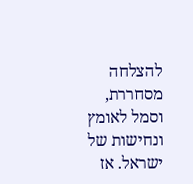להצלחה מסחררת, וסמל לאומץ ונחישות של ישראל. אז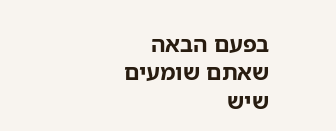בפעם הבאה שאתם שומעים שיש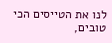לנו את הטייסים הכי טובים,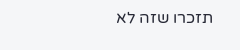תזכרו שזה לא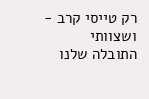רק טייסי קרב - ושצוותי התובלה שלנו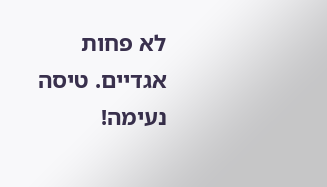לא פחות אגדיים. טיסה נעימה!